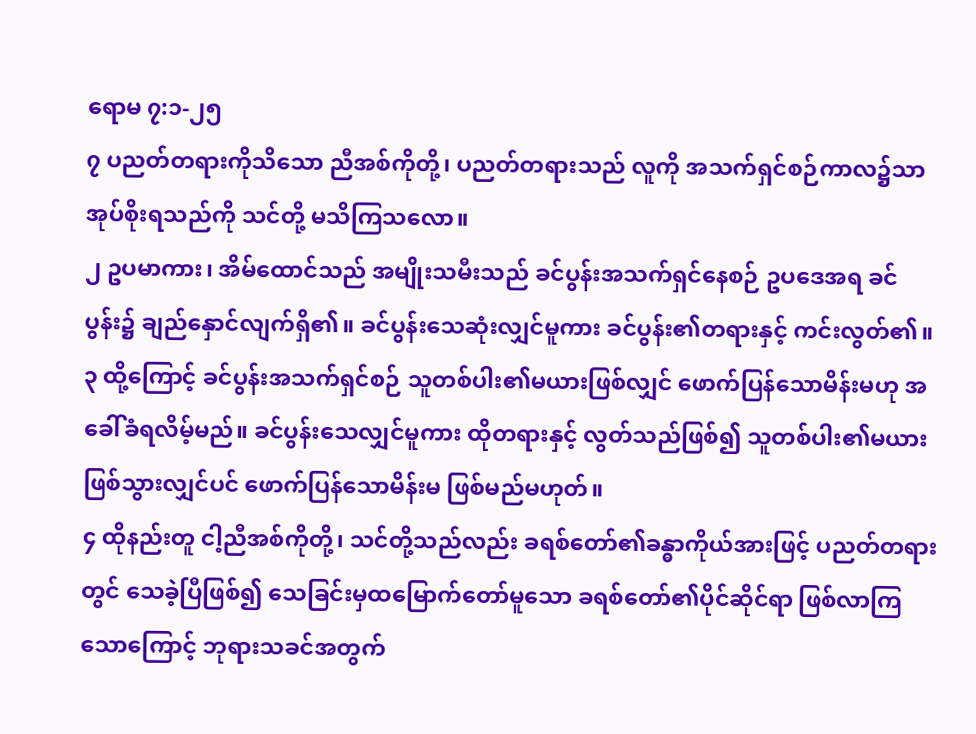ရောမ ၇:၁-၂၅
၇ ပညတ်တရားကိုသိသော ညီအစ်ကိုတို့၊ ပညတ်တရားသည် လူကို အသက်ရှင်စဉ်ကာလ၌သာ အုပ်စိုးရသည်ကို သင်တို့ မသိကြသလော။
၂ ဥပမာကား၊ အိမ်ထောင်သည် အမျိုးသမီးသည် ခင်ပွန်းအသက်ရှင်နေစဉ် ဥပဒေအရ ခင်ပွန်း၌ ချည်နှောင်လျက်ရှိ၏။ ခင်ပွန်းသေဆုံးလျှင်မူကား ခင်ပွန်း၏တရားနှင့် ကင်းလွတ်၏။
၃ ထို့ကြောင့် ခင်ပွန်းအသက်ရှင်စဉ် သူတစ်ပါး၏မယားဖြစ်လျှင် ဖောက်ပြန်သောမိန်းမဟု အခေါ်ခံရလိမ့်မည်။ ခင်ပွန်းသေလျှင်မူကား ထိုတရားနှင့် လွတ်သည်ဖြစ်၍ သူတစ်ပါး၏မယား ဖြစ်သွားလျှင်ပင် ဖောက်ပြန်သောမိန်းမ ဖြစ်မည်မဟုတ်။
၄ ထိုနည်းတူ ငါ့ညီအစ်ကိုတို့၊ သင်တို့သည်လည်း ခရစ်တော်၏ခန္ဓာကိုယ်အားဖြင့် ပညတ်တရားတွင် သေခဲ့ပြီဖြစ်၍ သေခြင်းမှထမြောက်တော်မူသော ခရစ်တော်၏ပိုင်ဆိုင်ရာ ဖြစ်လာကြသောကြောင့် ဘုရားသခင်အတွက်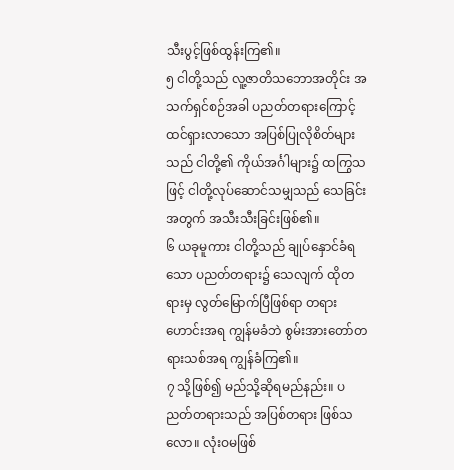သီးပွင့်ဖြစ်ထွန်းကြ၏။
၅ ငါတို့သည် လူ့ဇာတိသဘောအတိုင်း အသက်ရှင်စဉ်အခါ ပညတ်တရားကြောင့် ထင်ရှားလာသော အပြစ်ပြုလိုစိတ်များသည် ငါတို့၏ ကိုယ်အင်္ဂါများ၌ ထကြွသဖြင့် ငါတို့လုပ်ဆောင်သမျှသည် သေခြင်းအတွက် အသီးသီးခြင်းဖြစ်၏။
၆ ယခုမူကား ငါတို့သည် ချုပ်နှောင်ခံရသော ပညတ်တရား၌ သေလျက် ထိုတရားမှ လွတ်မြောက်ပြီဖြစ်ရာ တရားဟောင်းအရ ကျွန်မခံဘဲ စွမ်းအားတော်တရားသစ်အရ ကျွန်ခံကြ၏။
၇ သို့ဖြစ်၍ မည်သို့ဆိုရမည်နည်း။ ပညတ်တရားသည် အပြစ်တရား ဖြစ်သလော။ လုံးဝမဖြစ်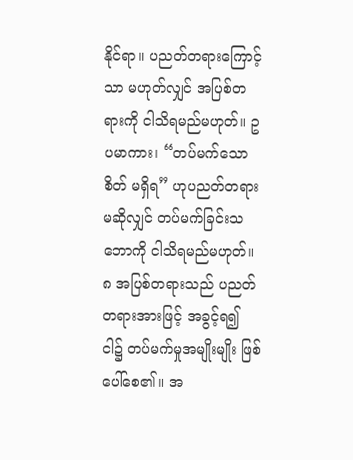နိုင်ရာ။ ပညတ်တရားကြောင့်သာ မဟုတ်လျှင် အပြစ်တရားကို ငါသိရမည်မဟုတ်။ ဥပမာကား၊ “တပ်မက်သောစိတ် မရှိရ” ဟုပညတ်တရား မဆိုလျှင် တပ်မက်ခြင်းသဘောကို ငါသိရမည်မဟုတ်။
၈ အပြစ်တရားသည် ပညတ်တရားအားဖြင့် အခွင့်ရ၍ ငါ၌ တပ်မက်မှုအမျိုးမျိုး ဖြစ်ပေါ်စေ၏။ အ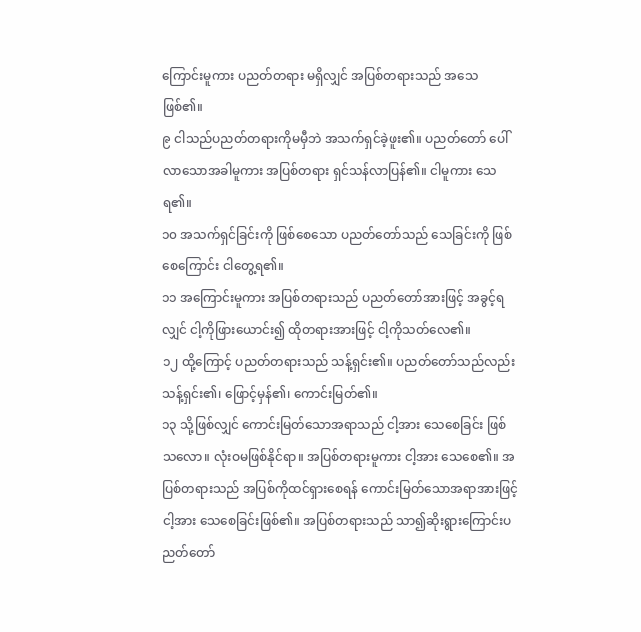ကြောင်းမူကား ပညတ်တရား မရှိလျှင် အပြစ်တရားသည် အသေဖြစ်၏။
၉ ငါသည်ပညတ်တရားကိုမမှီဘဲ အသက်ရှင်ခဲ့ဖူး၏။ ပညတ်တော် ပေါ်လာသောအခါမူကား အပြစ်တရား ရှင်သန်လာပြန်၏။ ငါမူကား သေရ၏။
၁၀ အသက်ရှင်ခြင်းကို ဖြစ်စေသော ပညတ်တော်သည် သေခြင်းကို ဖြစ်စေကြောင်း ငါတွေ့ရ၏။
၁၁ အကြောင်းမူကား အပြစ်တရားသည် ပညတ်တော်အားဖြင့် အခွင့်ရလျှင် ငါ့ကိုဖြားယောင်း၍ ထိုတရားအားဖြင့် ငါ့ကိုသတ်လေ၏။
၁၂ ထို့ကြောင့် ပညတ်တရားသည် သန့်ရှင်း၏။ ပညတ်တော်သည်လည်း သန့်ရှင်း၏၊ ဖြောင့်မှန်၏၊ ကောင်းမြတ်၏။
၁၃ သို့ဖြစ်လျှင် ကောင်းမြတ်သောအရာသည် ငါ့အား သေစေခြင်း ဖြစ်သလော။ လုံးဝမဖြစ်နိုင်ရာ။ အပြစ်တရားမူကား ငါ့အား သေစေ၏။ အပြစ်တရားသည် အပြစ်ကိုထင်ရှားစေရန် ကောင်းမြတ်သောအရာအားဖြင့် ငါ့အား သေစေခြင်းဖြစ်၏။ အပြစ်တရားသည် သာ၍ဆိုးရွားကြောင်းပညတ်တော်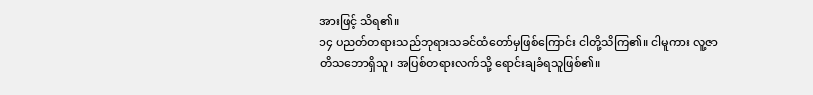အားဖြင့် သိရ၏။
၁၄ ပညတ်တရားသည်ဘုရားသခင်ထံတော်မှဖြစ်ကြောင်း ငါတို့သိကြ၏။ ငါမူကား လူ့ဇာတိသဘောရှိသူ၊ အပြစ်တရားလက်သို့ ရောင်းချခံရသူဖြစ်၏။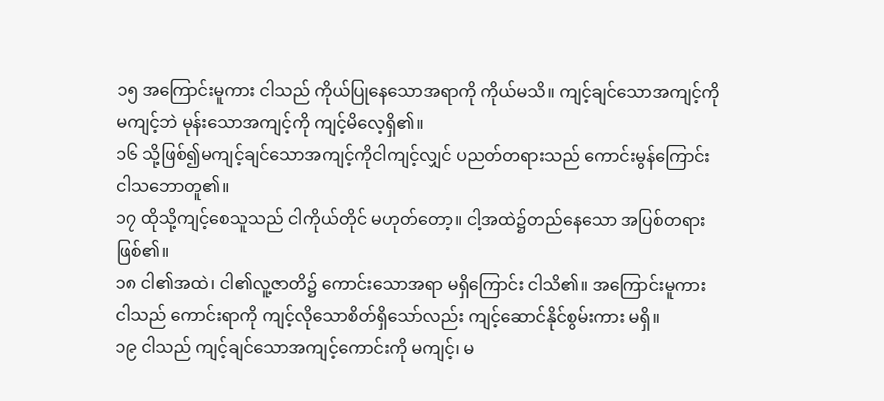၁၅ အကြောင်းမူကား ငါသည် ကိုယ်ပြုနေသောအရာကို ကိုယ်မသိ။ ကျင့်ချင်သောအကျင့်ကို မကျင့်ဘဲ မုန်းသောအကျင့်ကို ကျင့်မိလေ့ရှိ၏။
၁၆ သို့ဖြစ်၍မကျင့်ချင်သောအကျင့်ကိုငါကျင့်လျှင် ပညတ်တရားသည် ကောင်းမွန်ကြောင်း ငါသဘောတူ၏။
၁၇ ထိုသို့ကျင့်စေသူသည် ငါကိုယ်တိုင် မဟုတ်တော့။ ငါ့အထဲ၌တည်နေသော အပြစ်တရားဖြစ်၏။
၁၈ ငါ၏အထဲ၊ ငါ၏လူ့ဇာတိ၌ ကောင်းသောအရာ မရှိကြောင်း ငါသိ၏။ အကြောင်းမူကား ငါသည် ကောင်းရာကို ကျင့်လိုသောစိတ်ရှိသော်လည်း ကျင့်ဆောင်နိုင်စွမ်းကား မရှိ။
၁၉ ငါသည် ကျင့်ချင်သောအကျင့်ကောင်းကို မကျင့်၊ မ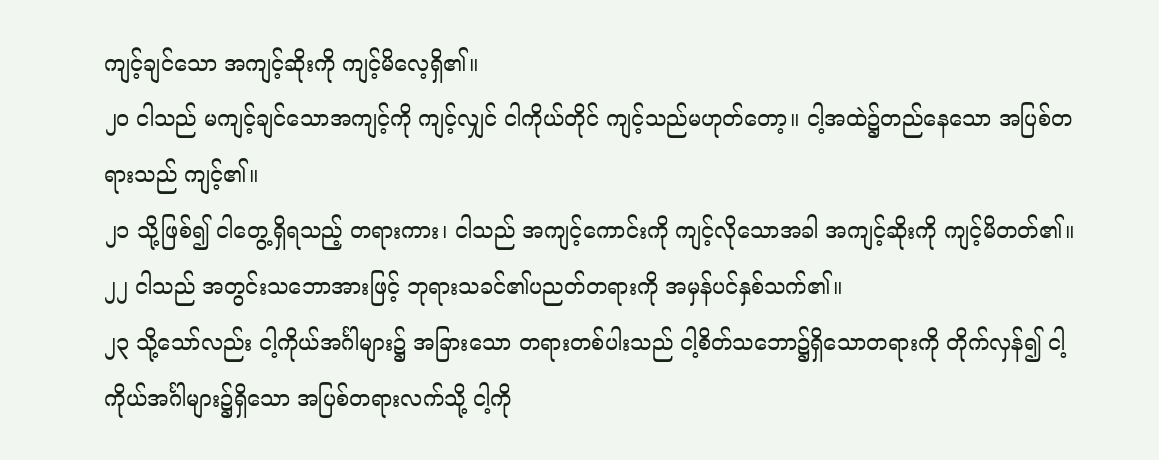ကျင့်ချင်သော အကျင့်ဆိုးကို ကျင့်မိလေ့ရှိ၏။
၂၀ ငါသည် မကျင့်ချင်သောအကျင့်ကို ကျင့်လျှင် ငါကိုယ်တိုင် ကျင့်သည်မဟုတ်တော့။ ငါ့အထဲ၌တည်နေသော အပြစ်တရားသည် ကျင့်၏။
၂၁ သို့ဖြစ်၍ ငါတွေ့ရှိရသည့် တရားကား၊ ငါသည် အကျင့်ကောင်းကို ကျင့်လိုသောအခါ အကျင့်ဆိုးကို ကျင့်မိတတ်၏။
၂၂ ငါသည် အတွင်းသဘောအားဖြင့် ဘုရားသခင်၏ပညတ်တရားကို အမှန်ပင်နှစ်သက်၏။
၂၃ သို့သော်လည်း ငါ့ကိုယ်အင်္ဂါများ၌ အခြားသော တရားတစ်ပါးသည် ငါ့စိတ်သဘော၌ရှိသောတရားကို တိုက်လှန်၍ ငါ့ကိုယ်အင်္ဂါများ၌ရှိသော အပြစ်တရားလက်သို့ ငါ့ကို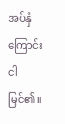အပ်နှံကြောင်း ငါမြင်၏။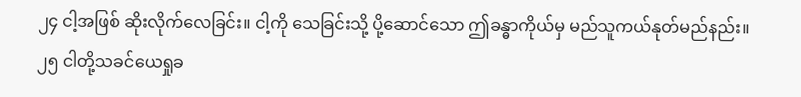၂၄ ငါ့အဖြစ် ဆိုးလိုက်လေခြင်း။ ငါ့ကို သေခြင်းသို့ ပို့ဆောင်သော ဤခန္ဓာကိုယ်မှ မည်သူကယ်နုတ်မည်နည်း။
၂၅ ငါတို့သခင်ယေရှုခ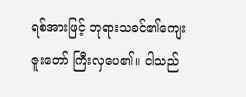ရစ်အားဖြင့် ဘုရားသခင်၏ကျေးဇူးတော် ကြီးလှပေ၏။ ငါသည်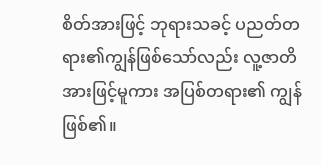စိတ်အားဖြင့် ဘုရားသခင့် ပညတ်တရား၏ကျွန်ဖြစ်သော်လည်း လူ့ဇာတိအားဖြင့်မူကား အပြစ်တရား၏ ကျွန်ဖြစ်၏။